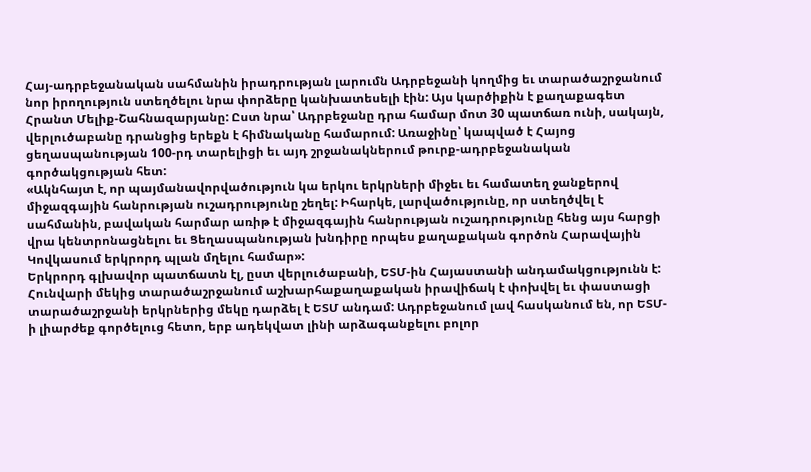Հայ-ադրբեջանական սահմանին իրադրության լարումն Ադրբեջանի կողմից եւ տարածաշրջանում նոր իրողություն ստեղծելու նրա փորձերը կանխատեսելի էին: Այս կարծիքին է քաղաքագետ Հրանտ Մելիք-Շահնազարյանը: Ըստ նրա՝ Ադրբեջանը դրա համար մոտ 30 պատճառ ունի, սակայն, վերլուծաբանը դրանցից երեքն է հիմնականը համարում: Առաջինը՝ կապված է Հայոց ցեղասպանության 100-րդ տարելիցի եւ այդ շրջանակներում թուրք-ադրբեջանական գործակցության հետ:
«Ակնհայտ է, որ պայմանավորվածություն կա երկու երկրների միջեւ եւ համատեղ ջանքերով միջազգային հանրության ուշադրությունը շեղել: Իհարկե, լարվածությունը, որ ստեղծվել է սահմանին, բավական հարմար առիթ է միջազգային հանրության ուշադրությունը հենց այս հարցի վրա կենտրոնացնելու եւ Ցեղասպանության խնդիրը որպես քաղաքական գործոն Հարավային Կովկասում երկրորդ պլան մղելու համար»:
Երկրորդ գլխավոր պատճատն էլ, ըստ վերլուծաբանի, ԵՏՄ-ին Հայաստանի անդամակցությունն է: Հունվարի մեկից տարածաշրջանում աշխարհաքաղաքական իրավիճակ է փոխվել եւ փաստացի տարածաշրջանի երկրներից մեկը դարձել է ԵՏՄ անդամ: Ադրբեջանում լավ հասկանում են, որ ԵՏՄ-ի լիարժեք գործելուց հետո, երբ ադեկվատ լինի արձագանքելու բոլոր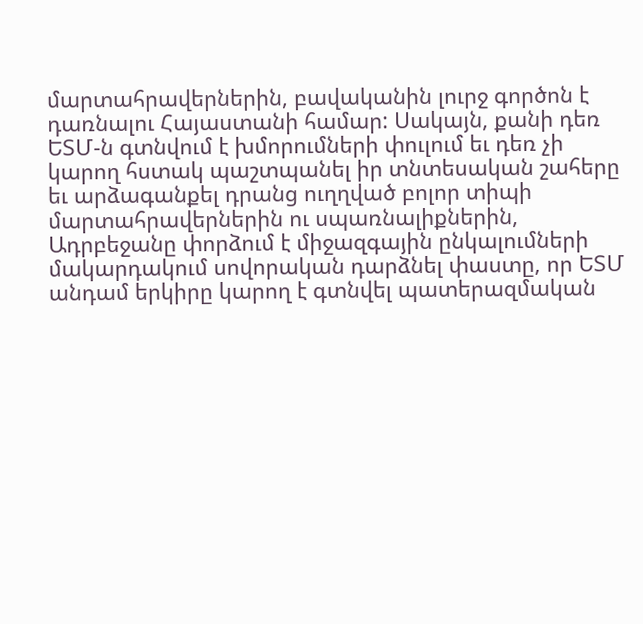մարտահրավերներին, բավականին լուրջ գործոն է դառնալու Հայաստանի համար: Սակայն, քանի դեռ ԵՏՄ-ն գտնվում է խմորումների փուլում եւ դեռ չի կարող հստակ պաշտպանել իր տնտեսական շահերը եւ արձագանքել դրանց ուղղված բոլոր տիպի մարտահրավերներին ու սպառնալիքներին, Ադրբեջանը փորձում է միջազգային ընկալումների մակարդակում սովորական դարձնել փաստը, որ ԵՏՄ անդամ երկիրը կարող է գտնվել պատերազմական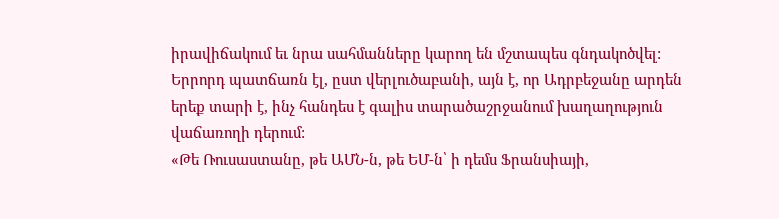իրավիճակում եւ նրա սահմանները կարող են մշտապես գնդակոծվել: Երրորդ պատճառն էլ, ըստ վերլուծաբանի, այն է, որ Ադրբեջանը արդեն երեք տարի է, ինչ հանդես է գալիս տարածաշրջանում խաղաղություն վաճառողի դերում:
«Թե Ռուսաստանը, թե ԱՄՆ-ն, թե ԵՄ-ն՝ ի դեմս Ֆրանսիայի,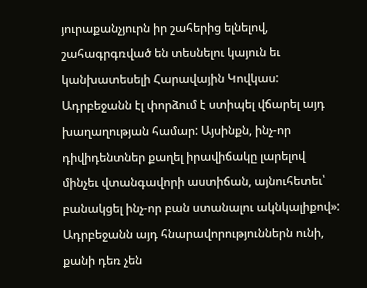յուրաքանչյուրն իր շահերից ելնելով, շահագրգռված են տեսնելու կայուն եւ կանխատեսելի Հարավային Կովկաս: Ադրբեջանն էլ փորձում է ստիպել վճարել այդ խաղաղության համար: Այսինքն, ինչ-որ դիվիդենտներ քաղել իրավիճակը լարելով մինչեւ վտանգավորի աստիճան, այնուհետեւ՝ բանակցել ինչ-որ բան ստանալու ակնկալիքով»:
Ադրբեջանն այդ հնարավորություններն ունի, քանի դեռ չեն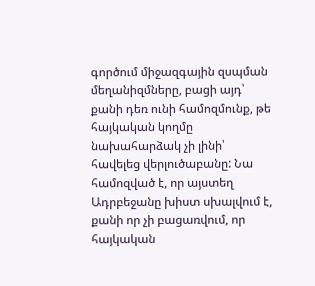գործում միջազգային զսպման մեղանիզմները, բացի այդ՝ քանի դեռ ունի համոզմունք, թե հայկական կողմը նախահարձակ չի լինի՝ հավելեց վերլուծաբանը: Նա համոզված է, որ այստեղ Ադրբեջանը խիստ սխալվում է, քանի որ չի բացառվում, որ հայկական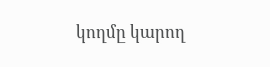կողմը կարող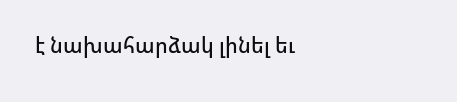է նախահարձակ լինել եւ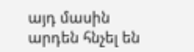այդ մասին արդեն հնչել են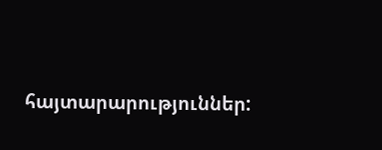հայտարարություններ: